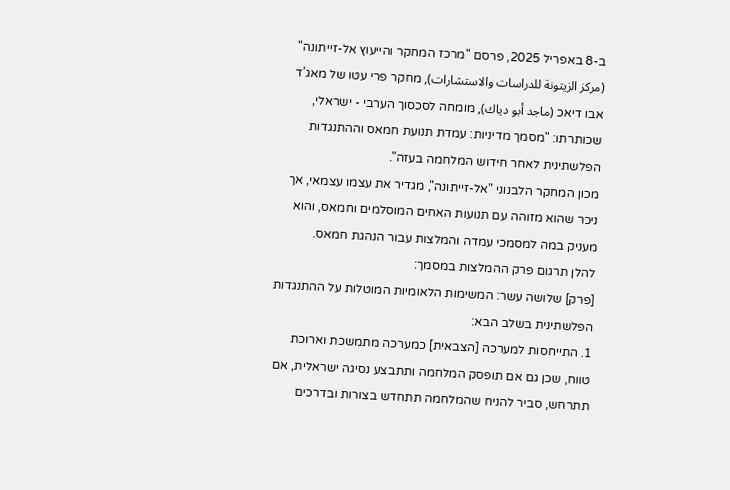ב-8 באפריל 2025, פרסם "מרכז המחקר והייעוץ אל-זייתונה" (مركز الزيتونة للدراسات والاستشارات), מחקר פרי עטו של מאג’ד אבו דיאכ (ماجد أبو دياك), מומחה לסכסוך הערבי - ישראלי, שכותרתו: "מסמך מדיניות: עמדת תנועת חמאס וההתנגדות הפלשתינית לאחר חידוש המלחמה בעזה".
מכון המחקר הלבנוני "אל-זייתונה", מגדיר את עצמו עצמאי, אך ניכר שהוא מזוהה עם תנועות האחים המוסלמים וחמאס, והוא מעניק במה למסמכי עמדה והמלצות עבור הנהגת חמאס.
להלן תרגום פרק ההמלצות במסמך:
[פרק] שלושה עשר: המשימות הלאומיות המוטלות על ההתנגדות הפלשתינית בשלב הבא:
1. התייחסות למערכה [הצבאית] כמערכה מתמשכת וארוכת טווח, שכן גם אם תופסק המלחמה ותתבצע נסיגה ישראלית, אם תתרחש, סביר להניח שהמלחמה תתחדש בצורות ובדרכים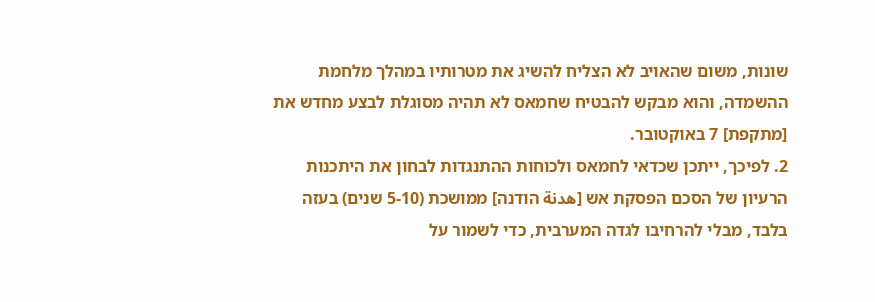שונות, משום שהאויב לא הצליח להשיג את מטרותיו במהלך מלחמת ההשמדה, והוא מבקש להבטיח שחמאס לא תהיה מסוגלת לבצע מחדש את [מתקפת] 7 באוקטובר.
2. לפיכך, ייתכן שכדאי לחמאס ולכוחות ההתנגדות לבחון את היתכנות הרעיון של הסכם הפסקת אש [هدنة הודנה] ממושכת (5-10 שנים) בעזה בלבד, מבלי להרחיבו לגדה המערבית, כדי לשמור על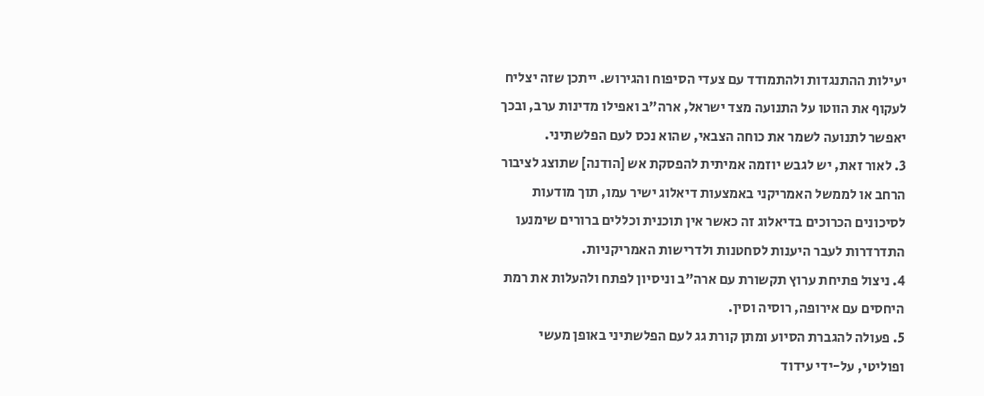יעילות ההתנגדות ולהתמודד עם צעדי הסיפוח והגירוש. ייתכן שזה יצליח לעקוף את הווטו על התנועה מצד ישראל, ארה"ב ואפילו מדינות ערב, ובכך יאפשר לתנועה לשמר את כוחה הצבאי, שהוא נכס לעם הפלשתיני.
3. לאור זאת, יש לגבש יוזמה אמיתית להפסקת אש [הודנה] שתוצג לציבור הרחב או לממשל האמריקני באמצעות דיאלוג ישיר עמו, תוך מודעות לסיכונים הכרוכים בדיאלוג זה כאשר אין תוכנית וכללים ברורים שימנעו התדרדרות לעבר היענות לסחטנות ולדרישות האמריקניות.
4. ניצול פתיחת ערוץ תקשורת עם ארה"ב וניסיון לפתח ולהעלות את רמת היחסים עם אירופה, רוסיה וסין.
5. פעולה להגברת הסיוע ומתן קורת גג לעם הפלשתיני באופן מעשי ופוליטי, על-ידי עידוד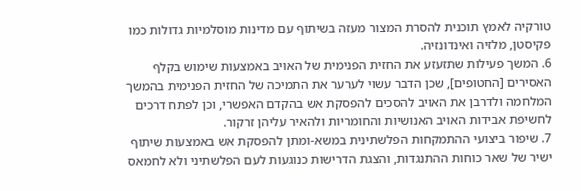טורקיה לאמץ תוכנית להסרת המצור מעזה בשיתוף עם מדינות מוסלמיות גדולות כמו פקיסטן, מלזיה ואינדונזיה.
6. המשך פעילות שתזעזע את החזית הפנימית של האויב באמצעות שימוש בקלף האסירים [החטופים], שכן הדבר עשוי לערער את התמיכה של החזית הפנימית בהמשך המלחמה ולדרבן את האויב להסכים להפסקת אש בהקדם האפשרי, וכן לפתח דרכים לחשיפת אבידות האויב האנושיות והחומריות ולהאיר עליהן זרקור.
7. שיפור ביצועי ההתמקחות הפלשתינית במשא-ומתן להפסקת אש באמצעות שיתוף ישיר של שאר כוחות ההתנגדות, והצגת הדרישות כנוגעות לעם הפלשתיני ולא לחמאס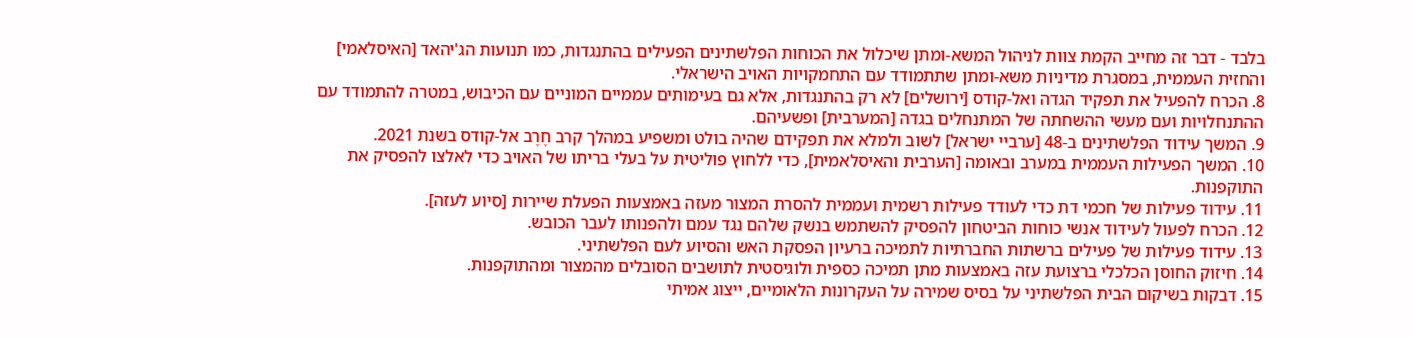בלבד - דבר זה מחייב הקמת צוות לניהול המשא-ומתן שיכלול את הכוחות הפלשתינים הפעילים בהתנגדות, כמו תנועות הג'יהאד [האיסלאמי] והחזית העממית, במסגרת מדיניות משא-ומתן שתתמודד עם התחמקויות האויב הישראלי.
8. הכרח להפעיל את תפקיד הגדה ואל-קודס [ירושלים] לא רק בהתנגדות, אלא גם בעימותים עממיים המוניים עם הכיבוש, במטרה להתמודד עם ההתנחלויות ועם מעשי ההשחתה של המתנחלים בגדה [המערבית] ופשעיהם.
9. המשך עידוד הפלשתינים ב-48 [ערביי ישראל] לשוב ולמלא את תפקידם שהיה בולט ומשפיע במהלך קרב חֶרֶב אל-קודס בשנת 2021.
10. המשך הפעילות העממית במערב ובאומה [הערבית והאיסלאמית], כדי ללחוץ פוליטית על בעלי בריתו של האויב כדי לאלצו להפסיק את התוקפנות.
11. עידוד פעילות של חכמי דת כדי לעודד פעילות רשמית ועממית להסרת המצור מעזה באמצעות הפעלת שיירות [סיוע לעזה].
12. הכרח לפעול לעידוד אנשי כוחות הביטחון להפסיק להשתמש בנשק שלהם נגד עמם ולהפנותו לעבר הכובש.
13. עידוד פעילות של פעילים ברשתות החברתיות לתמיכה ברעיון הפסקת האש והסיוע לעם הפלשתיני.
14. חיזוק החוסן הכלכלי ברצועת עזה באמצעות מתן תמיכה כספית ולוגיסטית לתושבים הסובלים מהמצור ומהתוקפנות.
15. דבקות בשיקום הבית הפלשתיני על בסיס שמירה על העקרונות הלאומיים, ייצוג אמיתי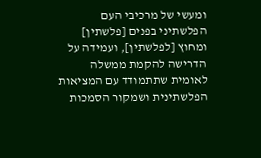ומעשי של מרכיבי העם הפלשתיני בפנים [פלשתין] ומחוץ [לפלשתין], ועמידה על הדרישה להקמת ממשלה לאומית שתתמודד עם המציאות הפלשתינית ושמקור הסמכות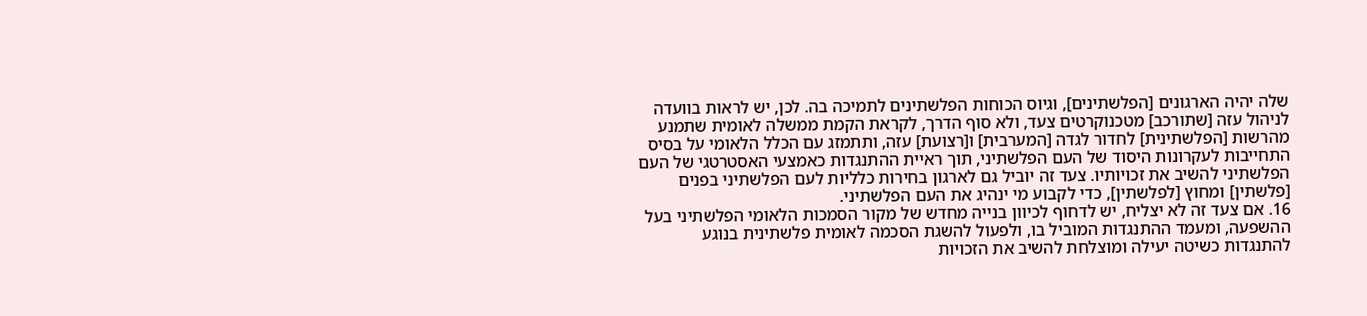שלה יהיה הארגונים [הפלשתינים], וגיוס הכוחות הפלשתינים לתמיכה בה. לכן, יש לראות בוועדה לניהול עזה [שתורכב] מטכנוקרטים צעד, ולא סוף הדרך, לקראת הקמת ממשלה לאומית שתמנע מהרשות [הפלשתינית] לחדור לגדה [המערבית] ו[רצועת] עזה, ותתמזג עם הכלל הלאומי על בסיס התחייבות לעקרונות היסוד של העם הפלשתיני, תוך ראיית ההתנגדות כאמצעי האסטרטגי של העם הפלשתיני להשיב את זכויותיו. צעד זה יוביל גם לארגון בחירות כלליות לעם הפלשתיני בפנים [פלשתין] ומחוץ [לפלשתין], כדי לקבוע מי ינהיג את העם הפלשתיני.
16. אם צעד זה לא יצליח, יש לדחוף לכיוון בנייה מחדש של מקור הסמכות הלאומי הפלשתיני בעל ההשפעה, ומעמד ההתנגדות המוביל בו, ולפעול להשגת הסכמה לאומית פלשתינית בנוגע להתנגדות כשיטה יעילה ומוצלחת להשיב את הזכויות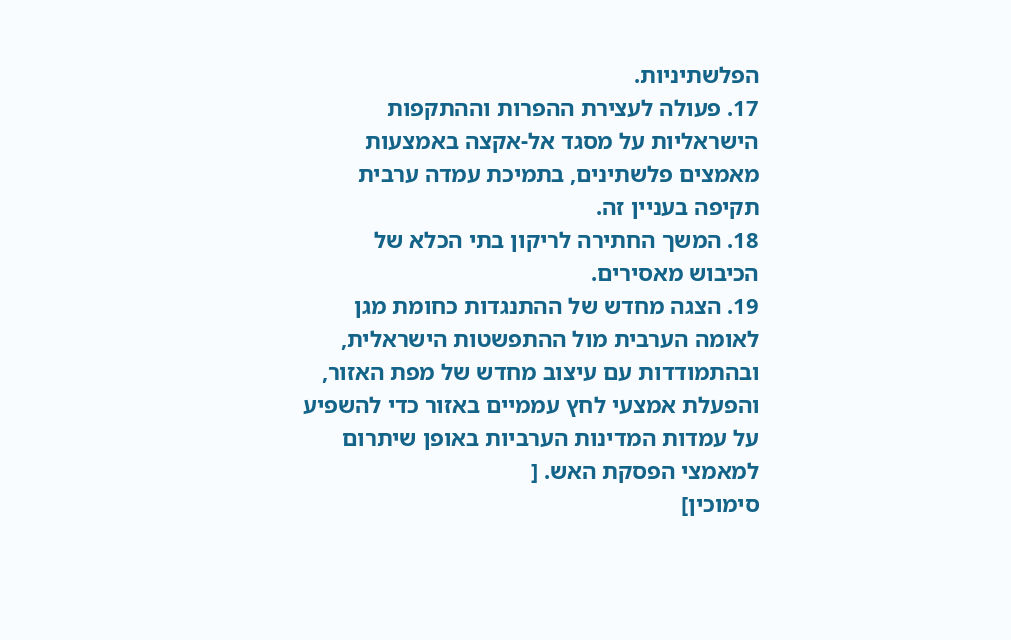הפלשתיניות.
17. פעולה לעצירת ההפרות וההתקפות הישראליות על מסגד אל-אקצה באמצעות מאמצים פלשתינים, בתמיכת עמדה ערבית תקיפה בעניין זה.
18. המשך החתירה לריקון בתי הכלא של הכיבוש מאסירים.
19. הצגה מחדש של ההתנגדות כחומת מגן לאומה הערבית מול ההתפשטות הישראלית, ובהתמודדות עם עיצוב מחדש של מפת האזור, והפעלת אמצעי לחץ עממיים באזור כדי להשפיע על עמדות המדינות הערביות באופן שיתרום למאמצי הפסקת האש. [
סימוכין]